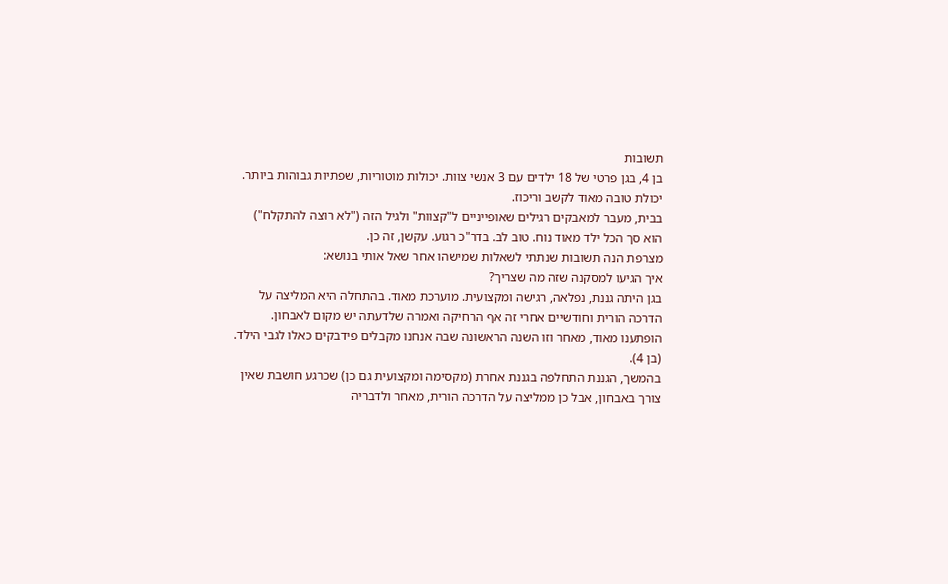תשובות
בן 4, בגן פרטי של 18 ילדים עם 3 אנשי צוות. יכולות מוטוריות, שפתיות גבוהות ביותר. יכולת טובה מאוד לקשב וריכוז.
בבית, מעבר למאבקים רגילים שאופייניים ל"קצוות" ולגיל הזה ("לא רוצה להתקלח") הוא סך הכל ילד מאוד נוח. טוב לב. בדר"כ רגוע. עקשן, זה כן.
מצרפת הנה תשובות שנתתי לשאלות שמישהו אחר שאל אותי בנושא:
איך הגיעו למסקנה שזה מה שצריך?
בגן היתה גננת, נפלאה, רגישה ומקצועית. מוערכת מאוד. בהתחלה היא המליצה על הדרכה הורית וחודשיים אחרי זה אף הרחיקה ואמרה שלדעתה יש מקום לאבחון. הופתענו מאוד, מאחר וזו השנה הראשונה שבה אנחנו מקבלים פידבקים כאלו לגבי הילד. (בן 4).
בהמשך, הגננת התחלפה בגננת אחרת (מקסימה ומקצועית גם כן) שכרגע חושבת שאין צורך באבחון, אבל כן ממליצה על הדרכה הורית, מאחר ולדבריה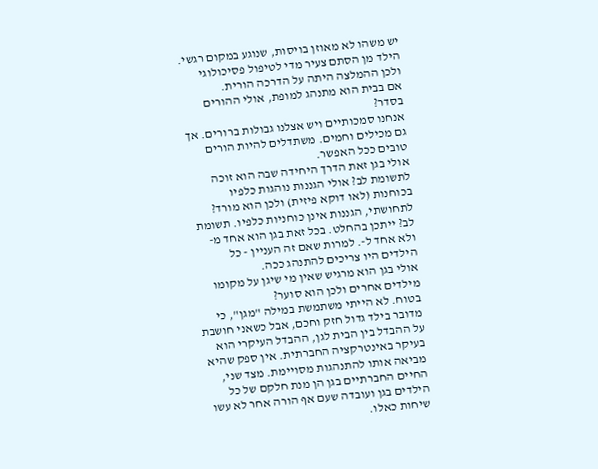יש משהו לא מאוזן בויסות, שנוגע במקום רגשי. הילד מן הסתם צעיר מדי לטיפול פסיכולוגי ולכן ההמלצה היתה על הדרכה הורית.
אם בבית הוא מתנהג למופת, אולי ההורים בסדר?
אנחנו סמכותיים ויש אצלנו גבולות ברורים. אך גם מכילים וחמים. משתדלים להיות הורים טובים ככל האפשר.
אולי בגן זאת הדרך היחידה שבה הוא זוכה לתשומת לב? אולי הגננות נוהגות כלפיו בכוחנות (לאו דוקא פיזית) ולכן הוא מורד?
לתחושתי, הגננות אינן כוחניות כלפיו. תשומת לב? ייתכן בהחלט. בכל זאת בגן הוא אחד מ- ולא אחד ל-. למרות שאם זה העניין - כל הילדים היו צריכים להתנהג ככה.
אולי בגן הוא מרגיש שאין מי שיגן על מקומו מילדים אחרים ולכן הוא סוער?
בטוח. לא הייתי משתמשת במילה "מגן", כי מדובר בילד גדול חזק וחכם, אבל כשאני חושבת על ההבדל בין הבית לגן, ההבדל העיקרי הוא בעיקר באינטרקציה החברתית. אין ספק שהיא מביאה אותו להתנהגות מסויימת. מצד שני, החיים החברתיים בגן הן מנת חלקם של כל הילדים בגן ועובדה שעם אף הורה אחר לא עשו שיחות כאלו.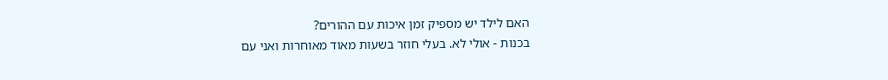האם לילד יש מספיק זמן איכות עם ההורים?
בכנות - אולי לא. בעלי חוזר בשעות מאוד מאוחרות ואני עם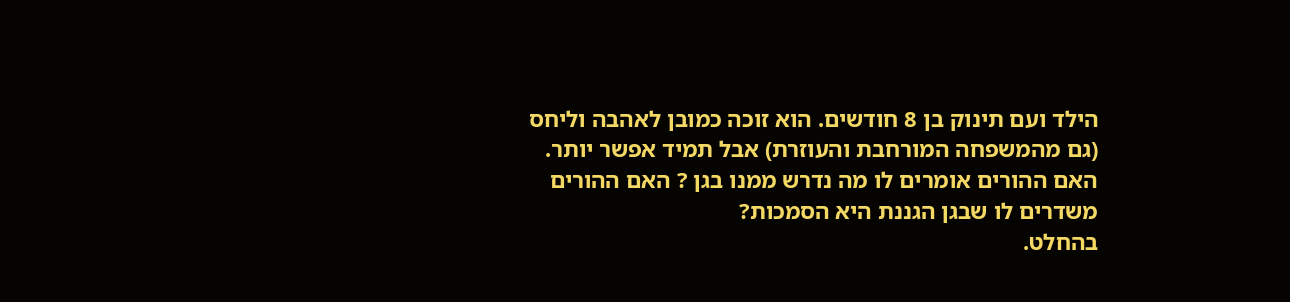הילד ועם תינוק בן 8 חודשים. הוא זוכה כמובן לאהבה וליחס (גם מהמשפחה המורחבת והעוזרת) אבל תמיד אפשר יותר.
האם ההורים אומרים לו מה נדרש ממנו בגן ? האם ההורים משדרים לו שבגן הגננת היא הסמכות?
בהחלט.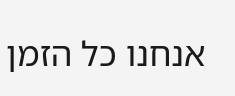אנחנו כל הזמן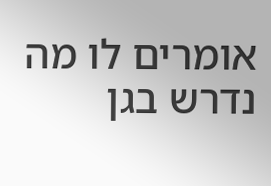אומרים לו מה נדרש בגן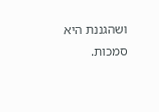ושהגננת היא סמכות.